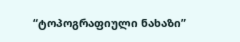“ტოპოგრაფიული ნახაზი”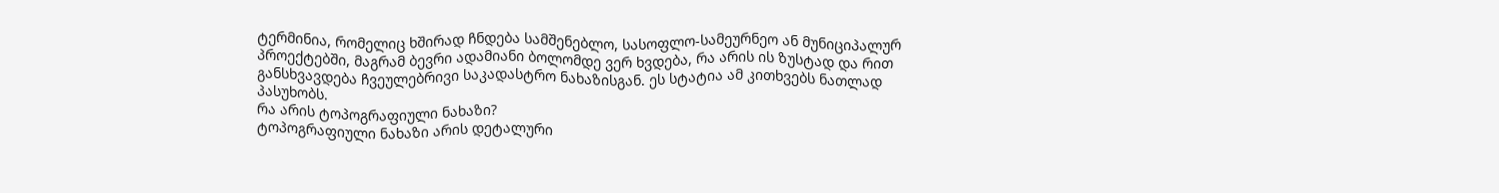ტერმინია, რომელიც ხშირად ჩნდება სამშენებლო, სასოფლო-სამეურნეო ან მუნიციპალურ პროექტებში, მაგრამ ბევრი ადამიანი ბოლომდე ვერ ხვდება, რა არის ის ზუსტად და რით განსხვავდება ჩვეულებრივი საკადასტრო ნახაზისგან. ეს სტატია ამ კითხვებს ნათლად პასუხობს.
რა არის ტოპოგრაფიული ნახაზი?
ტოპოგრაფიული ნახაზი არის დეტალური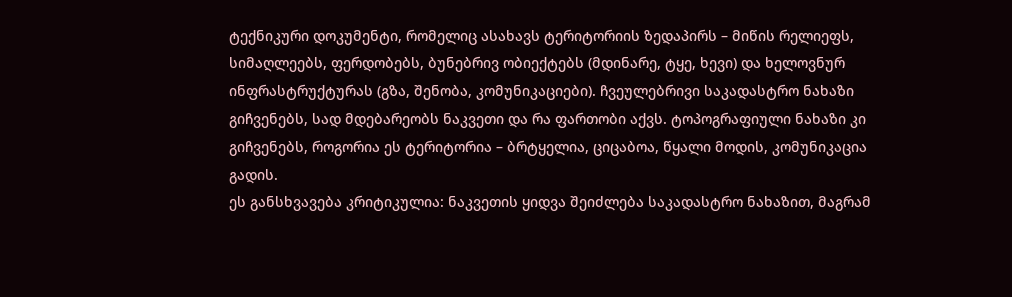ტექნიკური დოკუმენტი, რომელიც ასახავს ტერიტორიის ზედაპირს – მიწის რელიეფს, სიმაღლეებს, ფერდობებს, ბუნებრივ ობიექტებს (მდინარე, ტყე, ხევი) და ხელოვნურ ინფრასტრუქტურას (გზა, შენობა, კომუნიკაციები). ჩვეულებრივი საკადასტრო ნახაზი გიჩვენებს, სად მდებარეობს ნაკვეთი და რა ფართობი აქვს. ტოპოგრაფიული ნახაზი კი გიჩვენებს, როგორია ეს ტერიტორია – ბრტყელია, ციცაბოა, წყალი მოდის, კომუნიკაცია გადის.
ეს განსხვავება კრიტიკულია: ნაკვეთის ყიდვა შეიძლება საკადასტრო ნახაზით, მაგრამ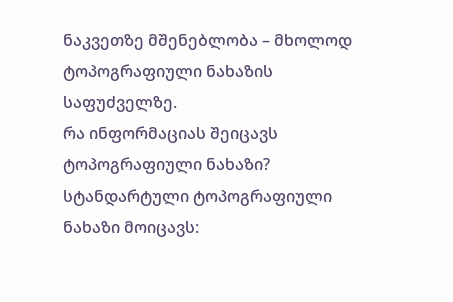ნაკვეთზე მშენებლობა – მხოლოდ ტოპოგრაფიული ნახაზის საფუძველზე.
რა ინფორმაციას შეიცავს ტოპოგრაფიული ნახაზი?
სტანდარტული ტოპოგრაფიული ნახაზი მოიცავს: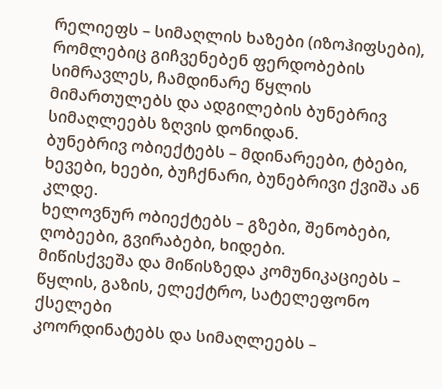რელიეფს – სიმაღლის ხაზები (იზოჰიფსები), რომლებიც გიჩვენებენ ფერდობების სიმრავლეს, ჩამდინარე წყლის მიმართულებს და ადგილების ბუნებრივ სიმაღლეებს ზღვის დონიდან.
ბუნებრივ ობიექტებს – მდინარეები, ტბები, ხევები, ხეები, ბუჩქნარი, ბუნებრივი ქვიშა ან კლდე.
ხელოვნურ ობიექტებს – გზები, შენობები, ღობეები, გვირაბები, ხიდები.
მიწისქვეშა და მიწისზედა კომუნიკაციებს – წყლის, გაზის, ელექტრო, სატელეფონო ქსელები
კოორდინატებს და სიმაღლეებს –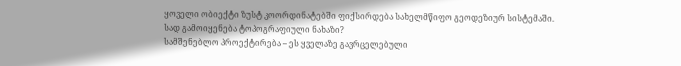ყოველი ობიექტი ზუსტ კოორდინატებში ფიქსირდება სახელმწიფო გეოდეზიურ სისტემაში.
სად გამოიყენება ტოპოგრაფიული ნახაზი?
სამშენებლო პროექტირება – ეს ყველაზე გავრცელებული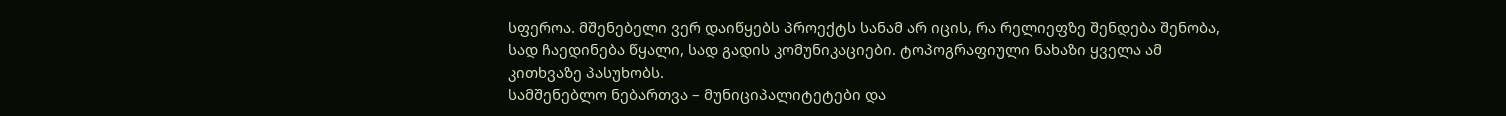სფეროა. მშენებელი ვერ დაიწყებს პროექტს სანამ არ იცის, რა რელიეფზე შენდება შენობა, სად ჩაედინება წყალი, სად გადის კომუნიკაციები. ტოპოგრაფიული ნახაზი ყველა ამ კითხვაზე პასუხობს.
სამშენებლო ნებართვა – მუნიციპალიტეტები და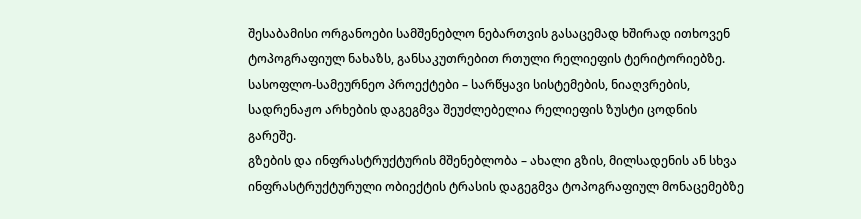შესაბამისი ორგანოები სამშენებლო ნებართვის გასაცემად ხშირად ითხოვენ ტოპოგრაფიულ ნახაზს, განსაკუთრებით რთული რელიეფის ტერიტორიებზე.
სასოფლო-სამეურნეო პროექტები – სარწყავი სისტემების, ნიაღვრების, სადრენაჟო არხების დაგეგმვა შეუძლებელია რელიეფის ზუსტი ცოდნის გარეშე.
გზების და ინფრასტრუქტურის მშენებლობა – ახალი გზის, მილსადენის ან სხვა ინფრასტრუქტურული ობიექტის ტრასის დაგეგმვა ტოპოგრაფიულ მონაცემებზე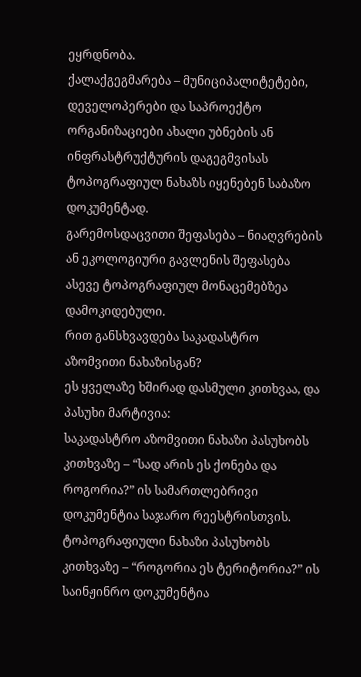ეყრდნობა.
ქალაქგეგმარება – მუნიციპალიტეტები, დეველოპერები და საპროექტო ორგანიზაციები ახალი უბნების ან ინფრასტრუქტურის დაგეგმვისას ტოპოგრაფიულ ნახაზს იყენებენ საბაზო დოკუმენტად.
გარემოსდაცვითი შეფასება – ნიაღვრების ან ეკოლოგიური გავლენის შეფასება ასევე ტოპოგრაფიულ მონაცემებზეა დამოკიდებული.
რით განსხვავდება საკადასტრო აზომვითი ნახაზისგან?
ეს ყველაზე ხშირად დასმული კითხვაა, და პასუხი მარტივია:
საკადასტრო აზომვითი ნახაზი პასუხობს კითხვაზე – “სად არის ეს ქონება და როგორია?” ის სამართლებრივი დოკუმენტია საჯარო რეესტრისთვის.
ტოპოგრაფიული ნახაზი პასუხობს კითხვაზე – “როგორია ეს ტერიტორია?” ის საინჟინრო დოკუმენტია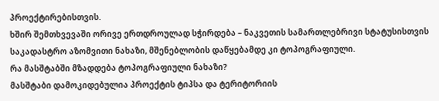პროექტირებისთვის.
ხშირ შემთხვევაში ორივე ერთდროულად სჭირდება – ნაკვეთის სამართლებრივი სტატუსისთვის საკადასტრო აზომვითი ნახაზი, მშენებლობის დაწყებამდე კი ტოპოგრაფიული.
რა მასშტაბში მზადდება ტოპოგრაფიული ნახაზი?
მასშტაბი დამოკიდებულია პროექტის ტიპსა და ტერიტორიის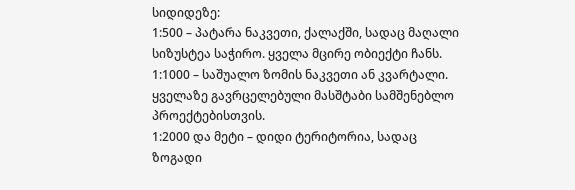სიდიდეზე:
1:500 – პატარა ნაკვეთი, ქალაქში, სადაც მაღალი სიზუსტეა საჭირო. ყველა მცირე ობიექტი ჩანს.
1:1000 – საშუალო ზომის ნაკვეთი ან კვარტალი. ყველაზე გავრცელებული მასშტაბი სამშენებლო პროექტებისთვის.
1:2000 და მეტი – დიდი ტერიტორია, სადაც ზოგადი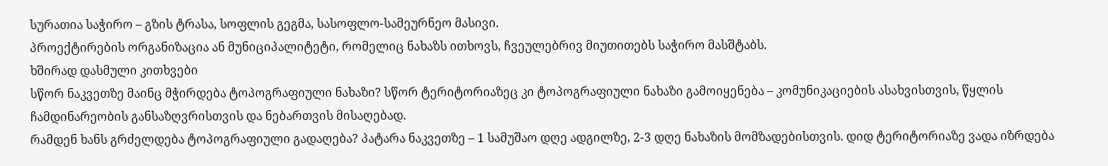სურათია საჭირო – გზის ტრასა, სოფლის გეგმა, სასოფლო-სამეურნეო მასივი.
პროექტირების ორგანიზაცია ან მუნიციპალიტეტი, რომელიც ნახაზს ითხოვს, ჩვეულებრივ მიუთითებს საჭირო მასშტაბს.
ხშირად დასმული კითხვები
სწორ ნაკვეთზე მაინც მჭირდება ტოპოგრაფიული ნახაზი? სწორ ტერიტორიაზეც კი ტოპოგრაფიული ნახაზი გამოიყენება – კომუნიკაციების ასახვისთვის, წყლის ჩამდინარეობის განსაზღვრისთვის და ნებართვის მისაღებად.
რამდენ ხანს გრძელდება ტოპოგრაფიული გადაღება? პატარა ნაკვეთზე – 1 სამუშაო დღე ადგილზე, 2-3 დღე ნახაზის მომზადებისთვის. დიდ ტერიტორიაზე ვადა იზრდება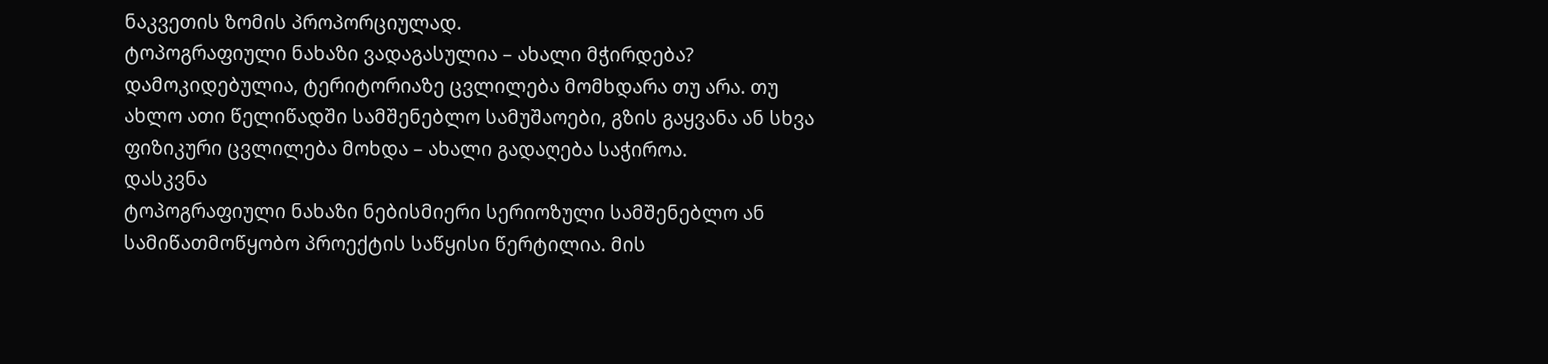ნაკვეთის ზომის პროპორციულად.
ტოპოგრაფიული ნახაზი ვადაგასულია – ახალი მჭირდება? დამოკიდებულია, ტერიტორიაზე ცვლილება მომხდარა თუ არა. თუ ახლო ათი წელიწადში სამშენებლო სამუშაოები, გზის გაყვანა ან სხვა ფიზიკური ცვლილება მოხდა – ახალი გადაღება საჭიროა.
დასკვნა
ტოპოგრაფიული ნახაზი ნებისმიერი სერიოზული სამშენებლო ან სამიწათმოწყობო პროექტის საწყისი წერტილია. მის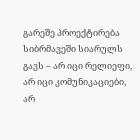გარეშე პროექტირება სიბრმავეში სიარულს გავს – არ იცი რელიეფი, არ იცი კომუნიკაციები, არ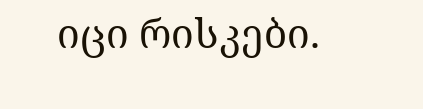იცი რისკები.